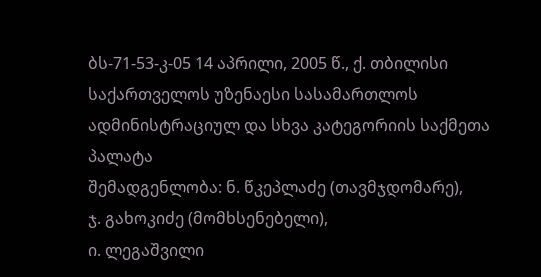ბს-71-53-კ-05 14 აპრილი, 2005 წ., ქ. თბილისი
საქართველოს უზენაესი სასამართლოს ადმინისტრაციულ და სხვა კატეგორიის საქმეთა პალატა
შემადგენლობა: ნ. წკეპლაძე (თავმჯდომარე),
ჯ. გახოკიძე (მომხსენებელი),
ი. ლეგაშვილი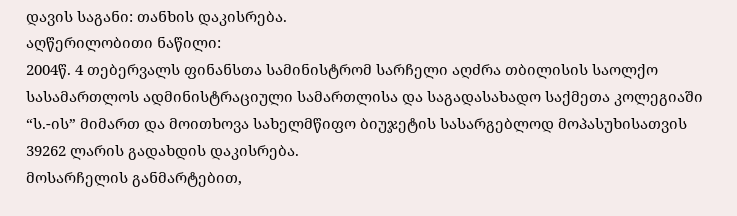დავის საგანი: თანხის დაკისრება.
აღწერილობითი ნაწილი:
2004წ. 4 თებერვალს ფინანსთა სამინისტრომ სარჩელი აღძრა თბილისის საოლქო სასამართლოს ადმინისტრაციული სამართლისა და საგადასახადო საქმეთა კოლეგიაში “ს.-ის” მიმართ და მოითხოვა სახელმწიფო ბიუჯეტის სასარგებლოდ მოპასუხისათვის 39262 ლარის გადახდის დაკისრება.
მოსარჩელის განმარტებით,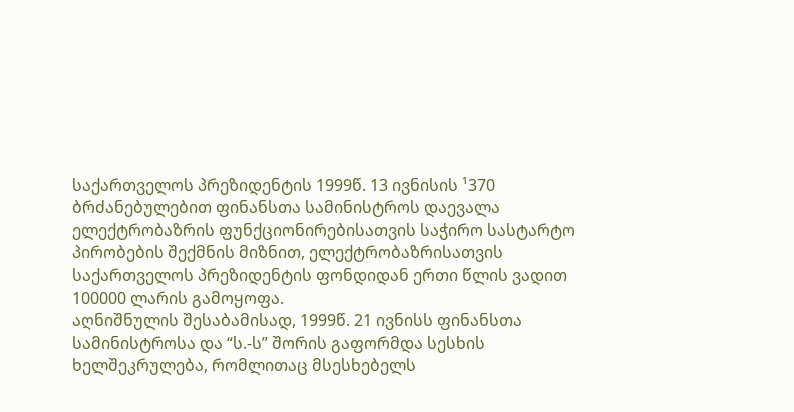საქართველოს პრეზიდენტის 1999წ. 13 ივნისის ¹370 ბრძანებულებით ფინანსთა სამინისტროს დაევალა ელექტრობაზრის ფუნქციონირებისათვის საჭირო სასტარტო პირობების შექმნის მიზნით, ელექტრობაზრისათვის საქართველოს პრეზიდენტის ფონდიდან ერთი წლის ვადით 100000 ლარის გამოყოფა.
აღნიშნულის შესაბამისად, 1999წ. 21 ივნისს ფინანსთა სამინისტროსა და “ს.-ს” შორის გაფორმდა სესხის ხელშეკრულება, რომლითაც მსესხებელს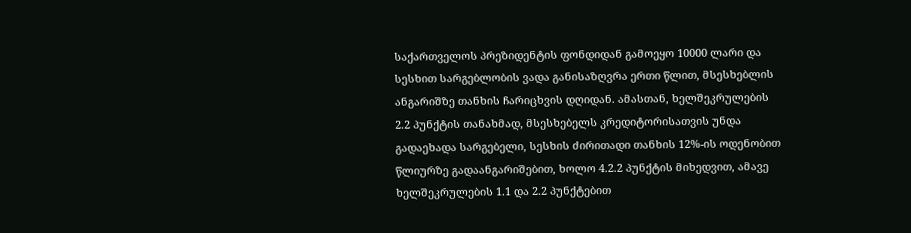საქართველოს პრეზიდენტის ფონდიდან გამოეყო 10000 ლარი და სესხით სარგებლობის ვადა განისაზღვრა ერთი წლით, მსესხებლის ანგარიშზე თანხის ჩარიცხვის დღიდან. ამასთან, ხელშეკრულების 2.2 პუნქტის თანახმად, მსესხებელს კრედიტორისათვის უნდა გადაეხადა სარგებელი, სესხის ძირითადი თანხის 12%-ის ოდენობით წლიურზე გადაანგარიშებით, ხოლო 4.2.2 პუნქტის მიხედვით, ამავე ხელშეკრულების 1.1 და 2.2 პუნქტებით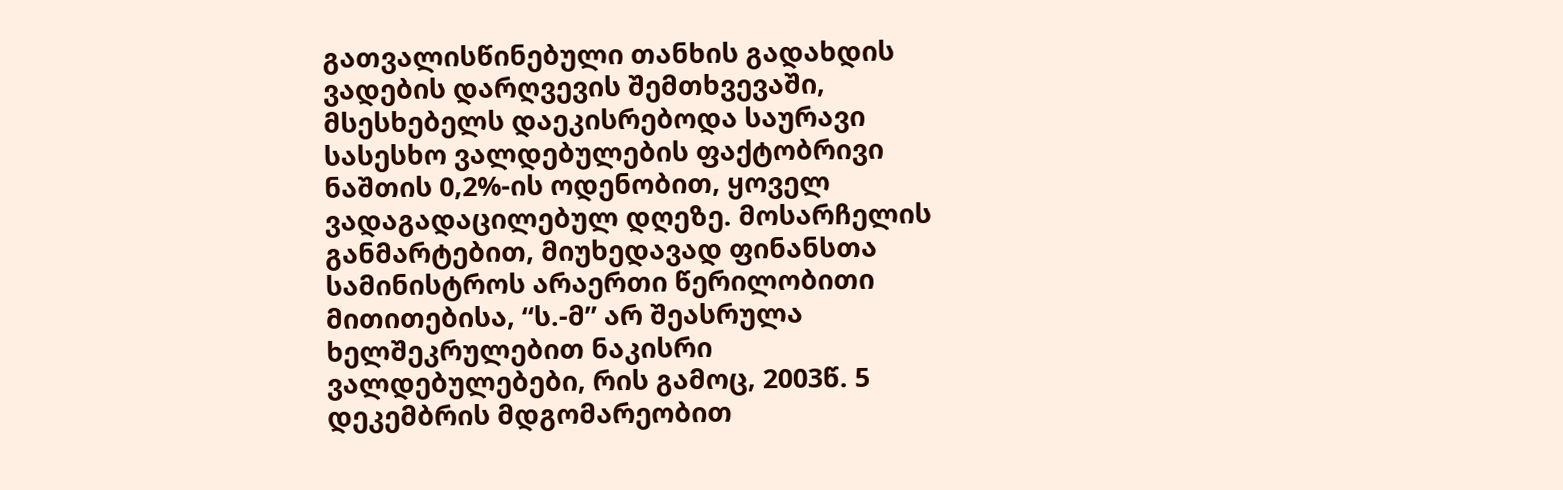გათვალისწინებული თანხის გადახდის ვადების დარღვევის შემთხვევაში, მსესხებელს დაეკისრებოდა საურავი სასესხო ვალდებულების ფაქტობრივი ნაშთის 0,2%-ის ოდენობით, ყოველ ვადაგადაცილებულ დღეზე. მოსარჩელის განმარტებით, მიუხედავად ფინანსთა სამინისტროს არაერთი წერილობითი მითითებისა, “ს.-მ” არ შეასრულა ხელშეკრულებით ნაკისრი ვალდებულებები, რის გამოც, 2003წ. 5 დეკემბრის მდგომარეობით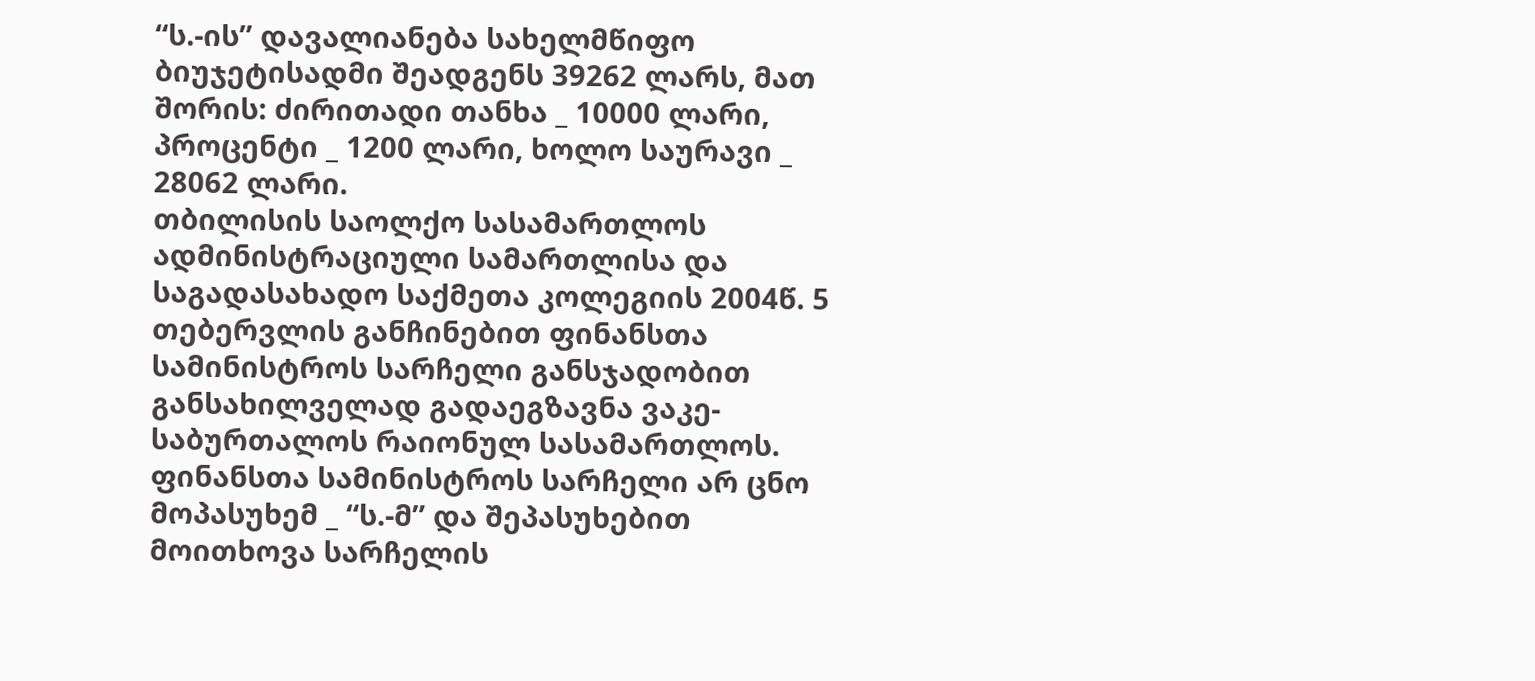“ს.-ის” დავალიანება სახელმწიფო ბიუჯეტისადმი შეადგენს 39262 ლარს, მათ შორის: ძირითადი თანხა _ 10000 ლარი, პროცენტი _ 1200 ლარი, ხოლო საურავი _ 28062 ლარი.
თბილისის საოლქო სასამართლოს ადმინისტრაციული სამართლისა და საგადასახადო საქმეთა კოლეგიის 2004წ. 5 თებერვლის განჩინებით ფინანსთა სამინისტროს სარჩელი განსჯადობით განსახილველად გადაეგზავნა ვაკე-საბურთალოს რაიონულ სასამართლოს.
ფინანსთა სამინისტროს სარჩელი არ ცნო მოპასუხემ _ “ს.-მ” და შეპასუხებით მოითხოვა სარჩელის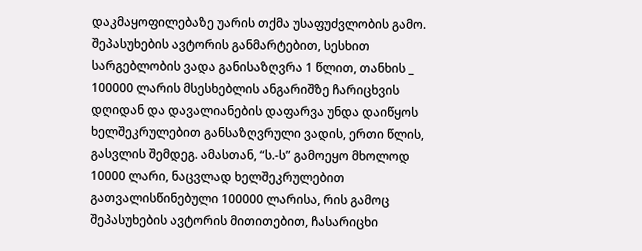დაკმაყოფილებაზე უარის თქმა უსაფუძვლობის გამო.
შეპასუხების ავტორის განმარტებით, სესხით სარგებლობის ვადა განისაზღვრა 1 წლით, თანხის _ 100000 ლარის მსესხებლის ანგარიშზე ჩარიცხვის დღიდან და დავალიანების დაფარვა უნდა დაიწყოს ხელშეკრულებით განსაზღვრული ვადის, ერთი წლის, გასვლის შემდეგ. ამასთან, “ს.-ს” გამოეყო მხოლოდ 10000 ლარი, ნაცვლად ხელშეკრულებით გათვალისწინებული 100000 ლარისა, რის გამოც შეპასუხების ავტორის მითითებით, ჩასარიცხი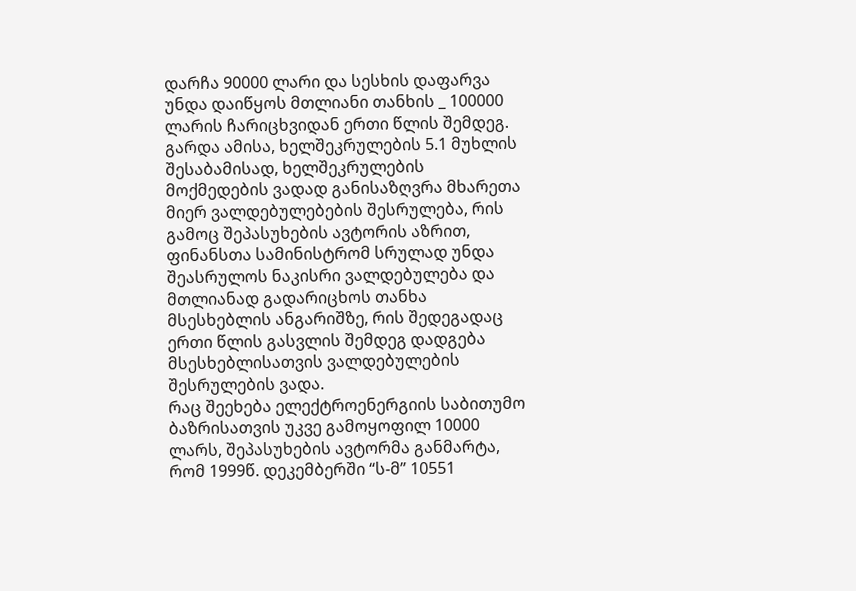დარჩა 90000 ლარი და სესხის დაფარვა უნდა დაიწყოს მთლიანი თანხის _ 100000 ლარის ჩარიცხვიდან ერთი წლის შემდეგ.
გარდა ამისა, ხელშეკრულების 5.1 მუხლის შესაბამისად, ხელშეკრულების მოქმედების ვადად განისაზღვრა მხარეთა მიერ ვალდებულებების შესრულება, რის გამოც შეპასუხების ავტორის აზრით, ფინანსთა სამინისტრომ სრულად უნდა შეასრულოს ნაკისრი ვალდებულება და მთლიანად გადარიცხოს თანხა მსესხებლის ანგარიშზე, რის შედეგადაც ერთი წლის გასვლის შემდეგ დადგება მსესხებლისათვის ვალდებულების შესრულების ვადა.
რაც შეეხება ელექტროენერგიის საბითუმო ბაზრისათვის უკვე გამოყოფილ 10000 ლარს, შეპასუხების ავტორმა განმარტა, რომ 1999წ. დეკემბერში “ს-მ” 10551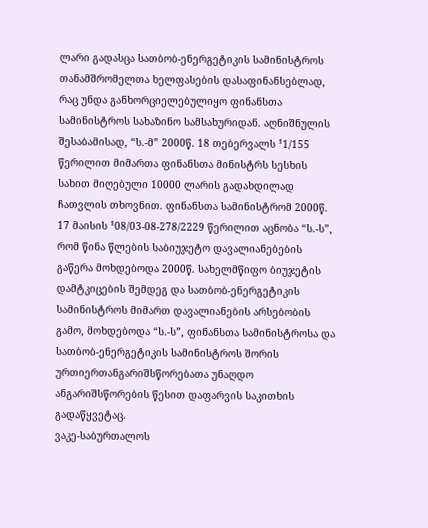ლარი გადასცა სათბობ-ენერგეტიკის სამინისტროს თანამშრომელთა ხელფასების დასაფინანსებლად, რაც უნდა განხორციელებულიყო ფინანსთა სამინისტროს სახაზინო სამსახურიდან. აღნიშნულის შესაბამისად, “ს.-მ” 2000წ. 18 თებერვალს ¹1/155 წერილით მიმართა ფინანსთა მინისტრს სესხის სახით მიღებული 10000 ლარის გადახდილად ჩათვლის თხოვნით. ფინანსთა სამინისტრომ 2000წ. 17 მაისის ¹08/03-08-278/2229 წერილით აცნობა “ს.-ს”, რომ წინა წლების საბიუჯეტო დავალიანებების გაწერა მოხდებოდა 2000წ. სახელმწიფო ბიუჯეტის დამტკიცების შემდეგ და სათბობ-ენერგეტიკის სამინისტროს მიმართ დავალიანების არსებობის გამო, მოხდებოდა “ს.-ს”, ფინანსთა სამინისტროსა და სათბობ-ენერგეტიკის სამინისტროს შორის ურთიერთანგარიშსწორებათა უნაღდო ანგარიშსწორების წესით დაფარვის საკითხის გადაწყვეტაც.
ვაკე-საბურთალოს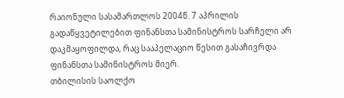რაიონული სასამართლოს 2004წ. 7 აპრილის გადაწყვეტილებით ფინანსთა სამინისტროს სარჩელი არ დაკმაყოფილდა, რაც სააპელაციო წესით გასაჩივრდა ფინანსთა სამინისტროს მიერ.
თბილისის საოლქო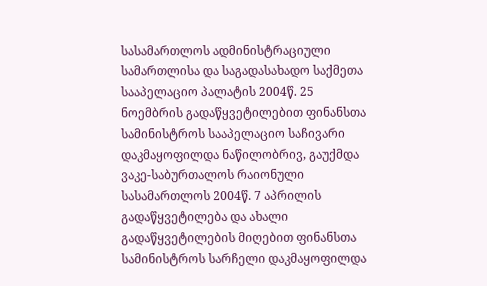სასამართლოს ადმინისტრაციული სამართლისა და საგადასახადო საქმეთა სააპელაციო პალატის 2004წ. 25 ნოემბრის გადაწყვეტილებით ფინანსთა სამინისტროს სააპელაციო საჩივარი დაკმაყოფილდა ნაწილობრივ, გაუქმდა ვაკე-საბურთალოს რაიონული სასამართლოს 2004წ. 7 აპრილის გადაწყვეტილება და ახალი გადაწყვეტილების მიღებით ფინანსთა სამინისტროს სარჩელი დაკმაყოფილდა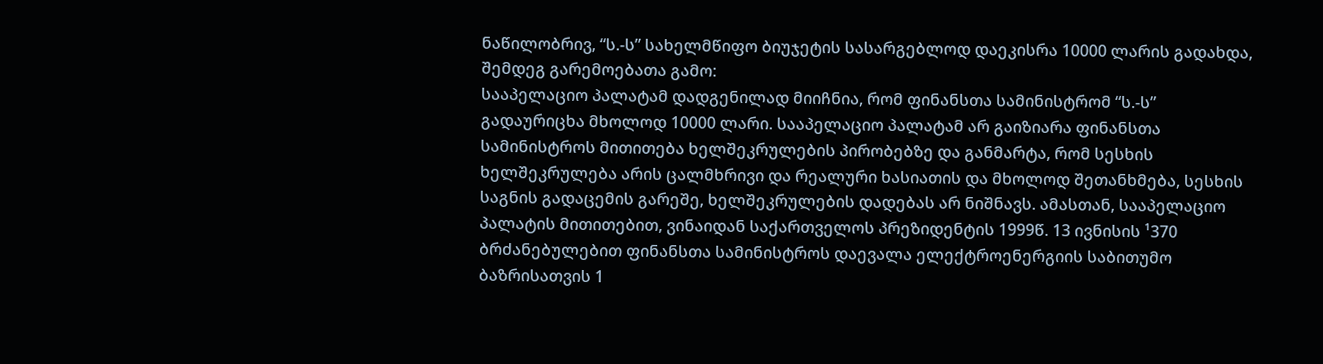ნაწილობრივ, “ს.-ს” სახელმწიფო ბიუჯეტის სასარგებლოდ დაეკისრა 10000 ლარის გადახდა, შემდეგ გარემოებათა გამო:
სააპელაციო პალატამ დადგენილად მიიჩნია, რომ ფინანსთა სამინისტრომ “ს.-ს” გადაურიცხა მხოლოდ 10000 ლარი. სააპელაციო პალატამ არ გაიზიარა ფინანსთა სამინისტროს მითითება ხელშეკრულების პირობებზე და განმარტა, რომ სესხის ხელშეკრულება არის ცალმხრივი და რეალური ხასიათის და მხოლოდ შეთანხმება, სესხის საგნის გადაცემის გარეშე, ხელშეკრულების დადებას არ ნიშნავს. ამასთან, სააპელაციო პალატის მითითებით, ვინაიდან საქართველოს პრეზიდენტის 1999წ. 13 ივნისის ¹370 ბრძანებულებით ფინანსთა სამინისტროს დაევალა ელექტროენერგიის საბითუმო ბაზრისათვის 1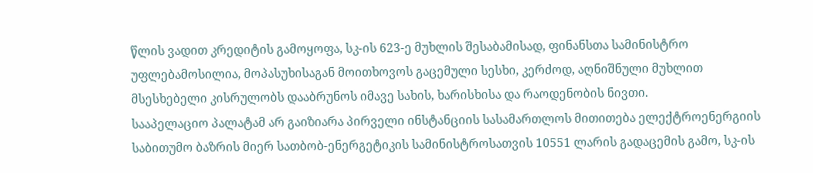წლის ვადით კრედიტის გამოყოფა, სკ-ის 623-ე მუხლის შესაბამისად, ფინანსთა სამინისტრო უფლებამოსილია, მოპასუხისაგან მოითხოვოს გაცემული სესხი, კერძოდ, აღნიშნული მუხლით მსესხებელი კისრულობს დააბრუნოს იმავე სახის, ხარისხისა და რაოდენობის ნივთი.
სააპელაციო პალატამ არ გაიზიარა პირველი ინსტანციის სასამართლოს მითითება ელექტროენერგიის საბითუმო ბაზრის მიერ სათბობ-ენერგეტიკის სამინისტროსათვის 10551 ლარის გადაცემის გამო, სკ-ის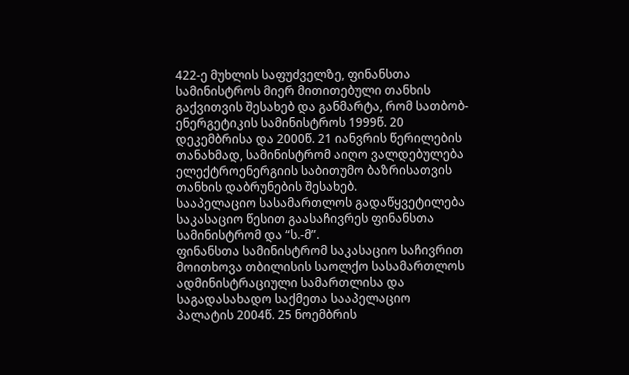422-ე მუხლის საფუძველზე, ფინანსთა სამინისტროს მიერ მითითებული თანხის გაქვითვის შესახებ და განმარტა, რომ სათბობ-ენერგეტიკის სამინისტროს 1999წ. 20 დეკემბრისა და 2000წ. 21 იანვრის წერილების თანახმად, სამინისტრომ აიღო ვალდებულება ელექტროენერგიის საბითუმო ბაზრისათვის თანხის დაბრუნების შესახებ.
სააპელაციო სასამართლოს გადაწყვეტილება საკასაციო წესით გაასაჩივრეს ფინანსთა სამინისტრომ და “ს.-მ”.
ფინანსთა სამინისტრომ საკასაციო საჩივრით მოითხოვა თბილისის საოლქო სასამართლოს ადმინისტრაციული სამართლისა და საგადასახადო საქმეთა სააპელაციო პალატის 2004წ. 25 ნოემბრის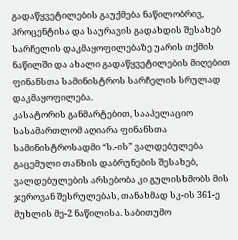გადაწყვეტილების გაუქმება ნაწილობრივ, პროცენტისა და საურავის გადახდის შესახებ სარჩელის დაკმაყოფილებაზე უარის თქმის ნაწილში და ახალი გადაწყვეტილების მიღებით ფინანსთა სამინისტროს სარჩელის სრულად დაკმაყოფილება.
კასატორის განმარტებით, სააპელაციო სასამართლომ აღიარა ფინანსთა სამინისტროსადმი “ს.-ის” ვალდებულება გაცემული თანხის დაბრუნების შესახებ, ვალდებულების არსებობა კი გულისხმობს მის ჯეროვან შესრულებას, თანახმად სკ-ის 361-ე მუხლის მე-2 ნაწილისა. საბითუმო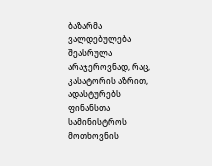ბაზარმა ვალდებულება შეასრულა არაჯეროვნად, რაც, კასატორის აზრით, ადასტურებს ფინანსთა სამინისტროს მოთხოვნის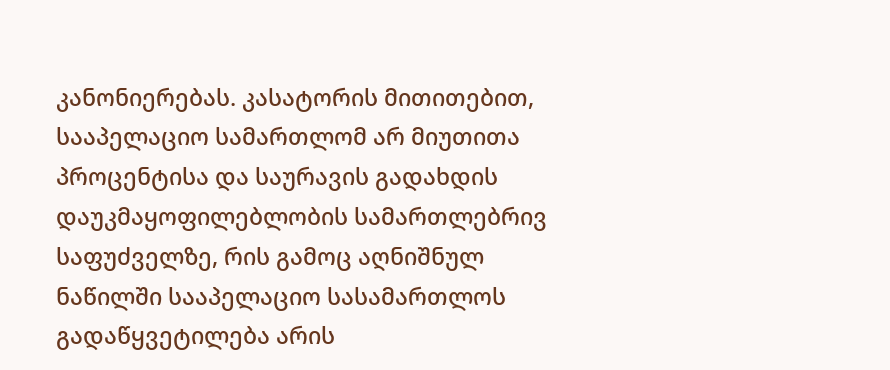კანონიერებას. კასატორის მითითებით, სააპელაციო სამართლომ არ მიუთითა პროცენტისა და საურავის გადახდის დაუკმაყოფილებლობის სამართლებრივ საფუძველზე, რის გამოც აღნიშნულ ნაწილში სააპელაციო სასამართლოს გადაწყვეტილება არის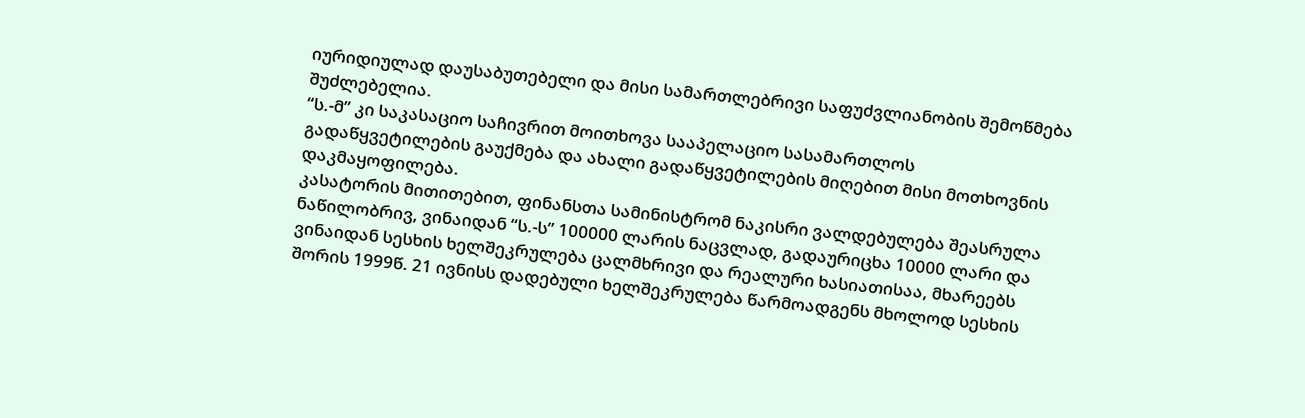იურიდიულად დაუსაბუთებელი და მისი სამართლებრივი საფუძვლიანობის შემოწმება შუძლებელია.
“ს.-მ” კი საკასაციო საჩივრით მოითხოვა სააპელაციო სასამართლოს გადაწყვეტილების გაუქმება და ახალი გადაწყვეტილების მიღებით მისი მოთხოვნის დაკმაყოფილება.
კასატორის მითითებით, ფინანსთა სამინისტრომ ნაკისრი ვალდებულება შეასრულა ნაწილობრივ, ვინაიდან “ს.-ს” 100000 ლარის ნაცვლად, გადაურიცხა 10000 ლარი და ვინაიდან სესხის ხელშეკრულება ცალმხრივი და რეალური ხასიათისაა, მხარეებს შორის 1999წ. 21 ივნისს დადებული ხელშეკრულება წარმოადგენს მხოლოდ სესხის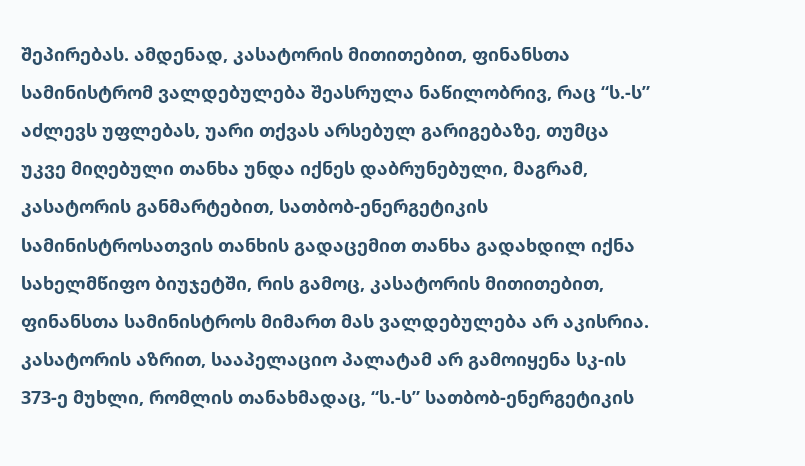შეპირებას. ამდენად, კასატორის მითითებით, ფინანსთა სამინისტრომ ვალდებულება შეასრულა ნაწილობრივ, რაც “ს.-ს” აძლევს უფლებას, უარი თქვას არსებულ გარიგებაზე, თუმცა უკვე მიღებული თანხა უნდა იქნეს დაბრუნებული, მაგრამ, კასატორის განმარტებით, სათბობ-ენერგეტიკის სამინისტროსათვის თანხის გადაცემით თანხა გადახდილ იქნა სახელმწიფო ბიუჯეტში, რის გამოც, კასატორის მითითებით, ფინანსთა სამინისტროს მიმართ მას ვალდებულება არ აკისრია.
კასატორის აზრით, სააპელაციო პალატამ არ გამოიყენა სკ-ის 373-ე მუხლი, რომლის თანახმადაც, “ს.-ს” სათბობ-ენერგეტიკის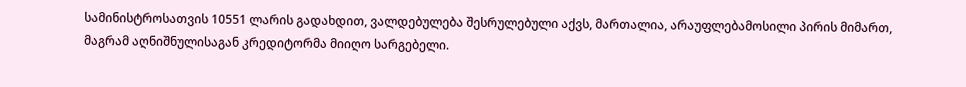სამინისტროსათვის 10551 ლარის გადახდით, ვალდებულება შესრულებული აქვს, მართალია, არაუფლებამოსილი პირის მიმართ, მაგრამ აღნიშნულისაგან კრედიტორმა მიიღო სარგებელი.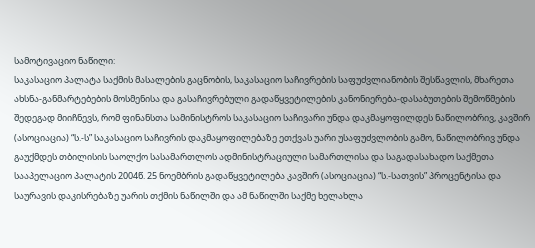სამოტივაციო ნაწილი:
საკასაციო პალატა საქმის მასალების გაცნობის, საკასაციო საჩივრების საფუძვლიანობის შესწავლის, მხარეთა ახსნა-განმარტებების მოსმენისა და გასაჩივრებული გადაწყვეტილების კანონიერება-დასაბუთების შემოწმების შედეგად მიიჩნევს, რომ ფინანსთა სამინისტროს საკასაციო საჩივარი უნდა დაკმაყოფილდეს ნაწილობრივ, კავშირ (ასოციაცია) “ს.-ს” საკასაციო საჩივრის დაკმაყოფილებაზე ეთქვას უარი უსაფუძვლობის გამო, ნაწილობრივ უნდა გაუქმდეს თბილისის საოლქო სასამართლოს ადმინისტრაციული სამართლისა და საგადასახადო საქმეთა სააპელაციო პალატის 2004წ. 25 ნოემბრის გადაწყვეტილება კავშირ (ასოციაცია) “ს.-სათვის” პროცენტისა და საურავის დაკისრებაზე უარის თქმის ნაწილში და ამ ნაწილში საქმე ხელახლა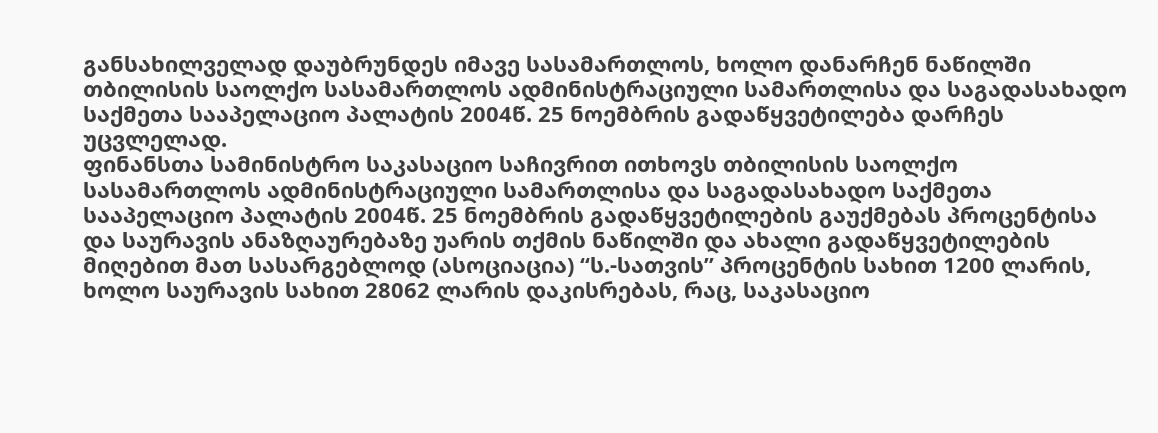განსახილველად დაუბრუნდეს იმავე სასამართლოს, ხოლო დანარჩენ ნაწილში თბილისის საოლქო სასამართლოს ადმინისტრაციული სამართლისა და საგადასახადო საქმეთა სააპელაციო პალატის 2004წ. 25 ნოემბრის გადაწყვეტილება დარჩეს უცვლელად.
ფინანსთა სამინისტრო საკასაციო საჩივრით ითხოვს თბილისის საოლქო სასამართლოს ადმინისტრაციული სამართლისა და საგადასახადო საქმეთა სააპელაციო პალატის 2004წ. 25 ნოემბრის გადაწყვეტილების გაუქმებას პროცენტისა და საურავის ანაზღაურებაზე უარის თქმის ნაწილში და ახალი გადაწყვეტილების მიღებით მათ სასარგებლოდ (ასოციაცია) “ს.-სათვის” პროცენტის სახით 1200 ლარის, ხოლო საურავის სახით 28062 ლარის დაკისრებას, რაც, საკასაციო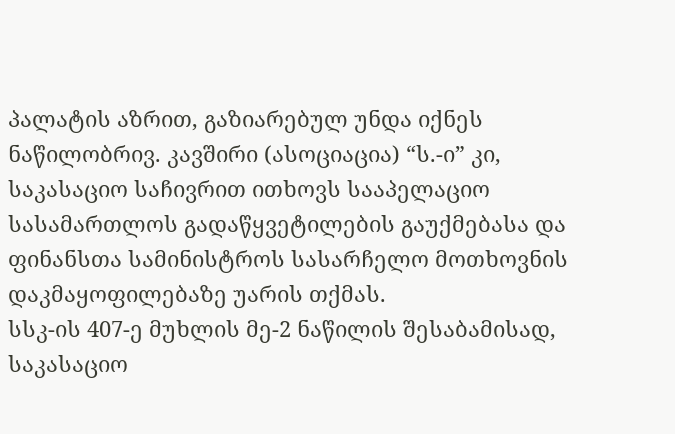პალატის აზრით, გაზიარებულ უნდა იქნეს ნაწილობრივ. კავშირი (ასოციაცია) “ს.-ი” კი, საკასაციო საჩივრით ითხოვს სააპელაციო სასამართლოს გადაწყვეტილების გაუქმებასა და ფინანსთა სამინისტროს სასარჩელო მოთხოვნის დაკმაყოფილებაზე უარის თქმას.
სსკ-ის 407-ე მუხლის მე-2 ნაწილის შესაბამისად, საკასაციო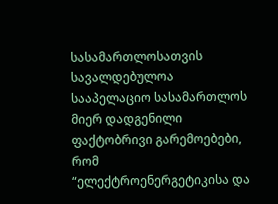სასამართლოსათვის სავალდებულოა სააპელაციო სასამართლოს მიერ დადგენილი ფაქტობრივი გარემოებები, რომ “ელექტროენერგეტიკისა და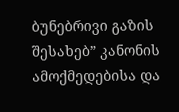ბუნებრივი გაზის შესახებ” კანონის ამოქმედებისა და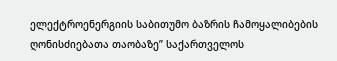ელექტროენერგიის საბითუმო ბაზრის ჩამოყალიბების ღონისძიებათა თაობაზე” საქართველოს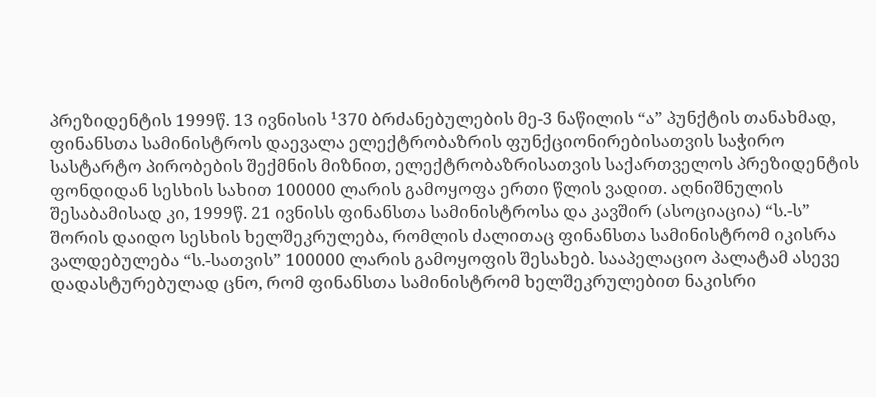პრეზიდენტის 1999წ. 13 ივნისის ¹370 ბრძანებულების მე-3 ნაწილის “ა” პუნქტის თანახმად, ფინანსთა სამინისტროს დაევალა ელექტრობაზრის ფუნქციონირებისათვის საჭირო სასტარტო პირობების შექმნის მიზნით, ელექტრობაზრისათვის საქართველოს პრეზიდენტის ფონდიდან სესხის სახით 100000 ლარის გამოყოფა ერთი წლის ვადით. აღნიშნულის შესაბამისად კი, 1999წ. 21 ივნისს ფინანსთა სამინისტროსა და კავშირ (ასოციაცია) “ს.-ს” შორის დაიდო სესხის ხელშეკრულება, რომლის ძალითაც ფინანსთა სამინისტრომ იკისრა ვალდებულება “ს.-სათვის” 100000 ლარის გამოყოფის შესახებ. სააპელაციო პალატამ ასევე დადასტურებულად ცნო, რომ ფინანსთა სამინისტრომ ხელშეკრულებით ნაკისრი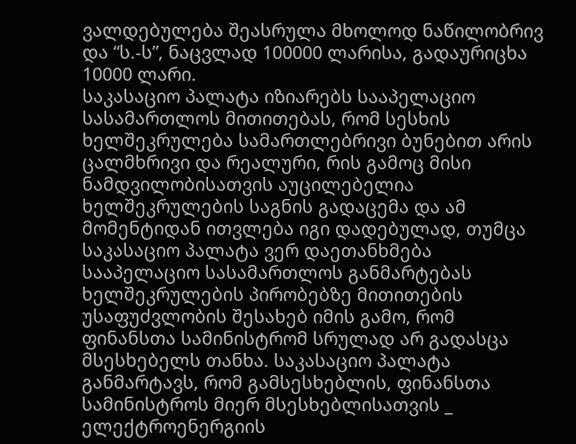ვალდებულება შეასრულა მხოლოდ ნაწილობრივ და “ს.-ს”, ნაცვლად 100000 ლარისა, გადაურიცხა 10000 ლარი.
საკასაციო პალატა იზიარებს სააპელაციო სასამართლოს მითითებას, რომ სესხის ხელშეკრულება სამართლებრივი ბუნებით არის ცალმხრივი და რეალური, რის გამოც მისი ნამდვილობისათვის აუცილებელია ხელშეკრულების საგნის გადაცემა და ამ მომენტიდან ითვლება იგი დადებულად, თუმცა საკასაციო პალატა ვერ დაეთანხმება სააპელაციო სასამართლოს განმარტებას ხელშეკრულების პირობებზე მითითების უსაფუძვლობის შესახებ იმის გამო, რომ ფინანსთა სამინისტრომ სრულად არ გადასცა მსესხებელს თანხა. საკასაციო პალატა განმარტავს, რომ გამსესხებლის, ფინანსთა სამინისტროს მიერ მსესხებლისათვის _ ელექტროენერგიის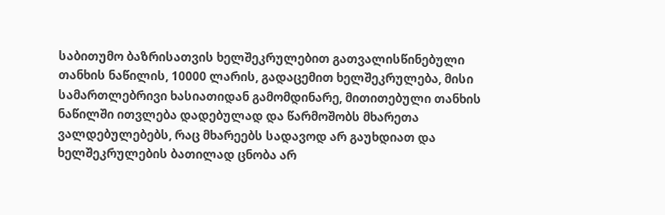საბითუმო ბაზრისათვის ხელშეკრულებით გათვალისწინებული თანხის ნაწილის, 10000 ლარის, გადაცემით ხელშეკრულება, მისი სამართლებრივი ხასიათიდან გამომდინარე, მითითებული თანხის ნაწილში ითვლება დადებულად და წარმოშობს მხარეთა ვალდებულებებს, რაც მხარეებს სადავოდ არ გაუხდიათ და ხელშეკრულების ბათილად ცნობა არ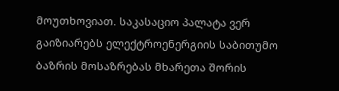მოუთხოვიათ. საკასაციო პალატა ვერ გაიზიარებს ელექტროენერგიის საბითუმო ბაზრის მოსაზრებას მხარეთა შორის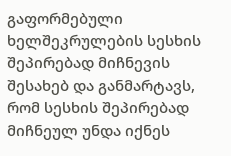გაფორმებული ხელშეკრულების სესხის შეპირებად მიჩნევის შესახებ და განმარტავს, რომ სესხის შეპირებად მიჩნეულ უნდა იქნეს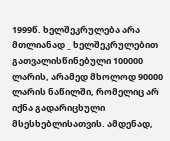1999წ. ხელშეკრულება არა მთლიანად _ ხელშეკრულებით გათვალისწინებული 100000 ლარის, არამედ მხოლოდ 90000 ლარის ნაწილში, რომელიც არ იქნა გადარიცხული მსესხებლისათვის. ამდენად,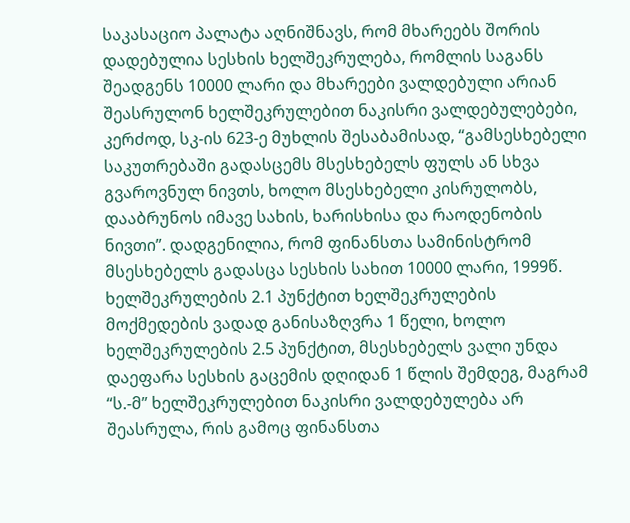საკასაციო პალატა აღნიშნავს, რომ მხარეებს შორის დადებულია სესხის ხელშეკრულება, რომლის საგანს შეადგენს 10000 ლარი და მხარეები ვალდებული არიან შეასრულონ ხელშეკრულებით ნაკისრი ვალდებულებები, კერძოდ, სკ-ის 623-ე მუხლის შესაბამისად, “გამსესხებელი საკუთრებაში გადასცემს მსესხებელს ფულს ან სხვა გვაროვნულ ნივთს, ხოლო მსესხებელი კისრულობს, დააბრუნოს იმავე სახის, ხარისხისა და რაოდენობის ნივთი”. დადგენილია, რომ ფინანსთა სამინისტრომ მსესხებელს გადასცა სესხის სახით 10000 ლარი, 1999წ. ხელშეკრულების 2.1 პუნქტით ხელშეკრულების მოქმედების ვადად განისაზღვრა 1 წელი, ხოლო ხელშეკრულების 2.5 პუნქტით, მსესხებელს ვალი უნდა დაეფარა სესხის გაცემის დღიდან 1 წლის შემდეგ, მაგრამ “ს.-მ” ხელშეკრულებით ნაკისრი ვალდებულება არ შეასრულა, რის გამოც ფინანსთა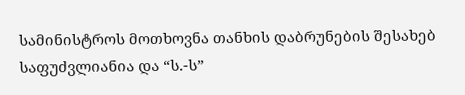სამინისტროს მოთხოვნა თანხის დაბრუნების შესახებ საფუძვლიანია და “ს.-ს”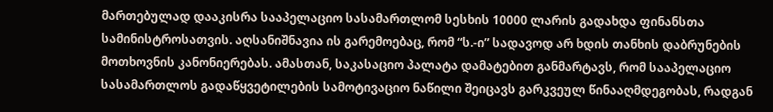მართებულად დააკისრა სააპელაციო სასამართლომ სესხის 10000 ლარის გადახდა ფინანსთა სამინისტროსათვის. აღსანიშნავია ის გარემოებაც, რომ “ს.-ი” სადავოდ არ ხდის თანხის დაბრუნების მოთხოვნის კანონიერებას. ამასთან, საკასაციო პალატა დამატებით განმარტავს, რომ სააპელაციო სასამართლოს გადაწყვეტილების სამოტივაციო ნაწილი შეიცავს გარკვეულ წინააღმდეგობას, რადგან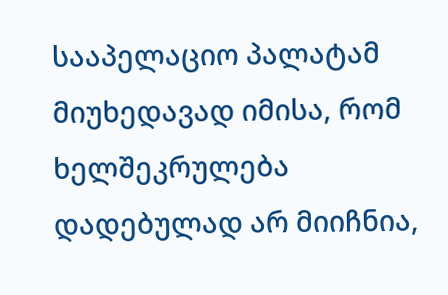სააპელაციო პალატამ მიუხედავად იმისა, რომ ხელშეკრულება დადებულად არ მიიჩნია,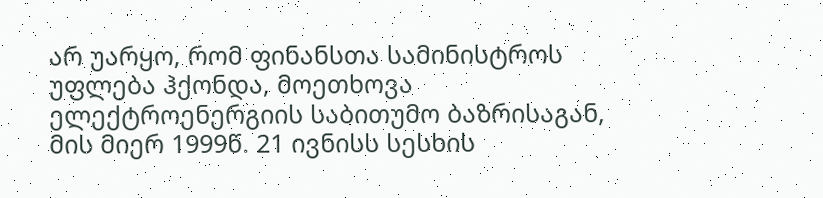არ უარყო, რომ ფინანსთა სამინისტროს უფლება ჰქონდა, მოეთხოვა ელექტროენერგიის საბითუმო ბაზრისაგან, მის მიერ 1999წ. 21 ივნისს სესხის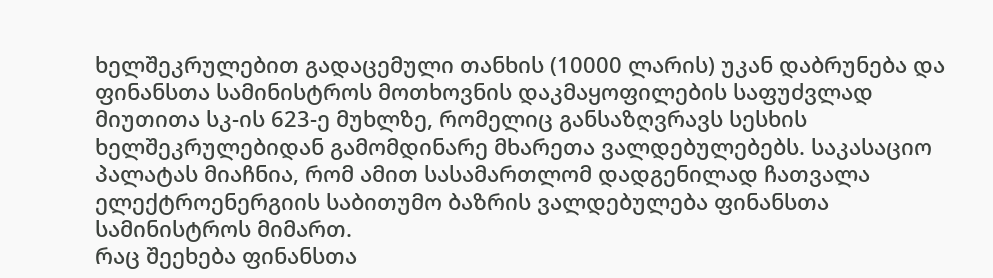ხელშეკრულებით გადაცემული თანხის (10000 ლარის) უკან დაბრუნება და ფინანსთა სამინისტროს მოთხოვნის დაკმაყოფილების საფუძვლად მიუთითა სკ-ის 623-ე მუხლზე, რომელიც განსაზღვრავს სესხის ხელშეკრულებიდან გამომდინარე მხარეთა ვალდებულებებს. საკასაციო პალატას მიაჩნია, რომ ამით სასამართლომ დადგენილად ჩათვალა ელექტროენერგიის საბითუმო ბაზრის ვალდებულება ფინანსთა სამინისტროს მიმართ.
რაც შეეხება ფინანსთა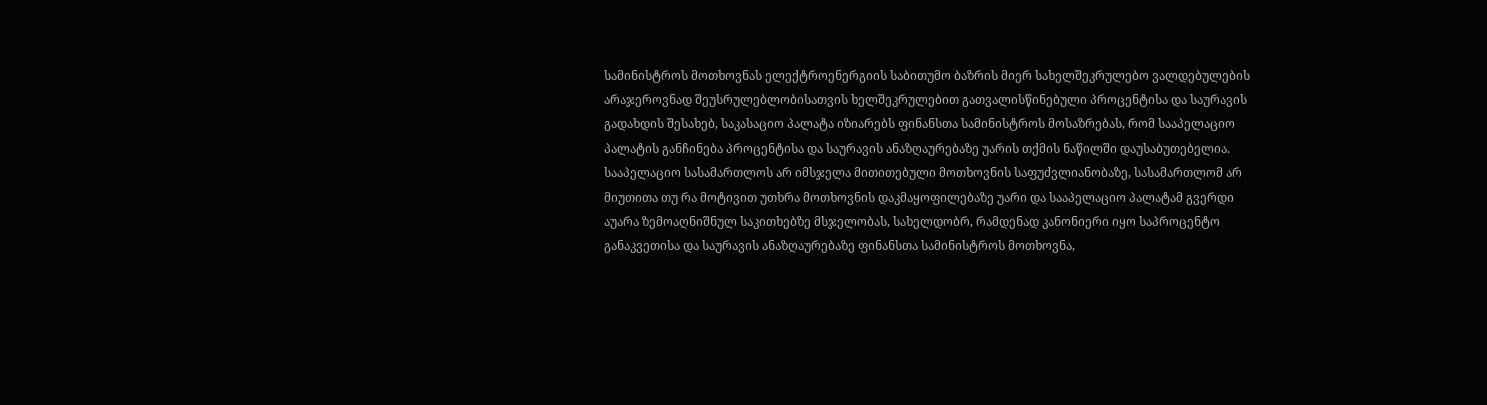სამინისტროს მოთხოვნას ელექტროენერგიის საბითუმო ბაზრის მიერ სახელშეკრულებო ვალდებულების არაჯეროვნად შეუსრულებლობისათვის ხელშეკრულებით გათვალისწინებული პროცენტისა და საურავის გადახდის შესახებ, საკასაციო პალატა იზიარებს ფინანსთა სამინისტროს მოსაზრებას, რომ სააპელაციო პალატის განჩინება პროცენტისა და საურავის ანაზღაურებაზე უარის თქმის ნაწილში დაუსაბუთებელია. სააპელაციო სასამართლოს არ იმსჯელა მითითებული მოთხოვნის საფუძვლიანობაზე, სასამართლომ არ მიუთითა თუ რა მოტივით უთხრა მოთხოვნის დაკმაყოფილებაზე უარი და სააპელაციო პალატამ გვერდი აუარა ზემოაღნიშნულ საკითხებზე მსჯელობას, სახელდობრ, რამდენად კანონიერი იყო საპროცენტო განაკვეთისა და საურავის ანაზღაურებაზე ფინანსთა სამინისტროს მოთხოვნა,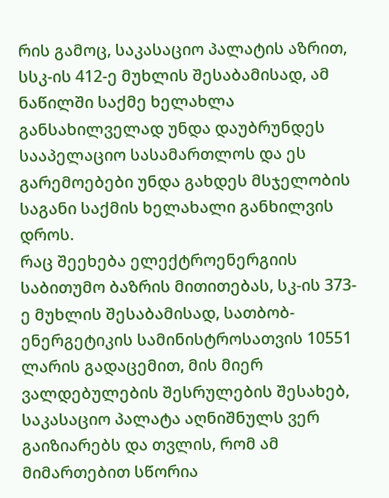რის გამოც, საკასაციო პალატის აზრით, სსკ-ის 412-ე მუხლის შესაბამისად, ამ ნაწილში საქმე ხელახლა განსახილველად უნდა დაუბრუნდეს სააპელაციო სასამართლოს და ეს გარემოებები უნდა გახდეს მსჯელობის საგანი საქმის ხელახალი განხილვის დროს.
რაც შეეხება ელექტროენერგიის საბითუმო ბაზრის მითითებას, სკ-ის 373-ე მუხლის შესაბამისად, სათბობ-ენერგეტიკის სამინისტროსათვის 10551 ლარის გადაცემით, მის მიერ ვალდებულების შესრულების შესახებ, საკასაციო პალატა აღნიშნულს ვერ გაიზიარებს და თვლის, რომ ამ მიმართებით სწორია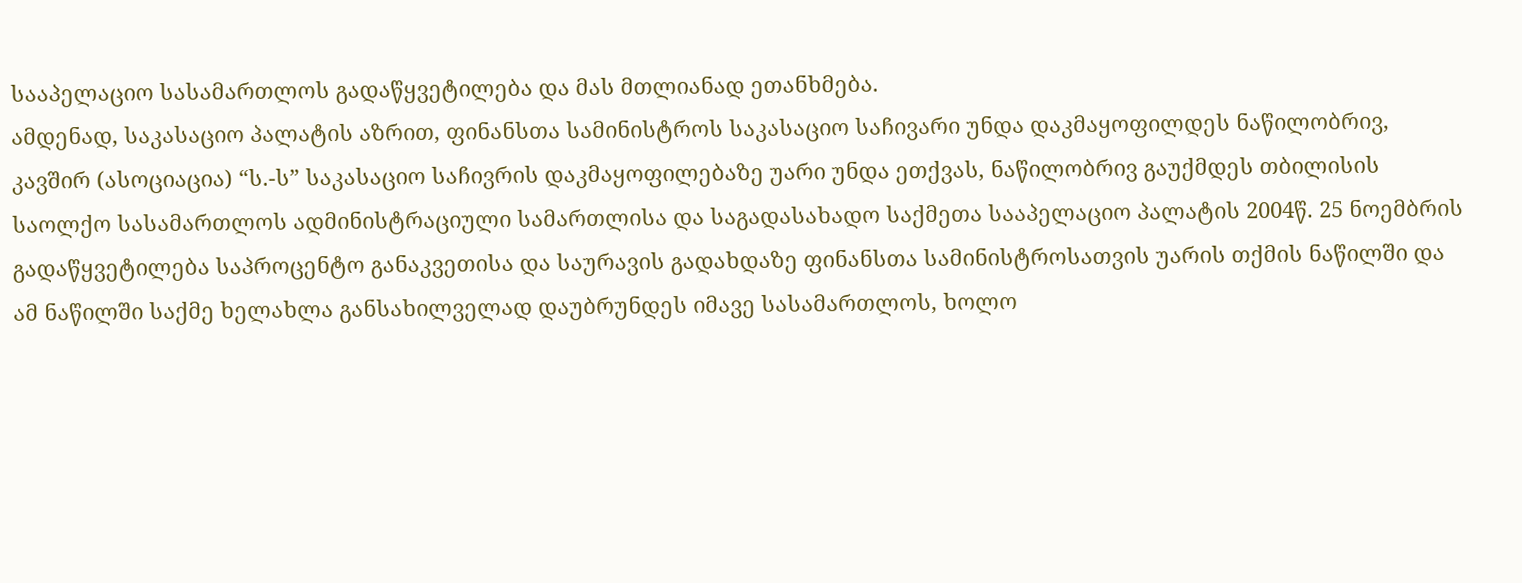სააპელაციო სასამართლოს გადაწყვეტილება და მას მთლიანად ეთანხმება.
ამდენად, საკასაციო პალატის აზრით, ფინანსთა სამინისტროს საკასაციო საჩივარი უნდა დაკმაყოფილდეს ნაწილობრივ, კავშირ (ასოციაცია) “ს.-ს” საკასაციო საჩივრის დაკმაყოფილებაზე უარი უნდა ეთქვას, ნაწილობრივ გაუქმდეს თბილისის საოლქო სასამართლოს ადმინისტრაციული სამართლისა და საგადასახადო საქმეთა სააპელაციო პალატის 2004წ. 25 ნოემბრის გადაწყვეტილება საპროცენტო განაკვეთისა და საურავის გადახდაზე ფინანსთა სამინისტროსათვის უარის თქმის ნაწილში და ამ ნაწილში საქმე ხელახლა განსახილველად დაუბრუნდეს იმავე სასამართლოს, ხოლო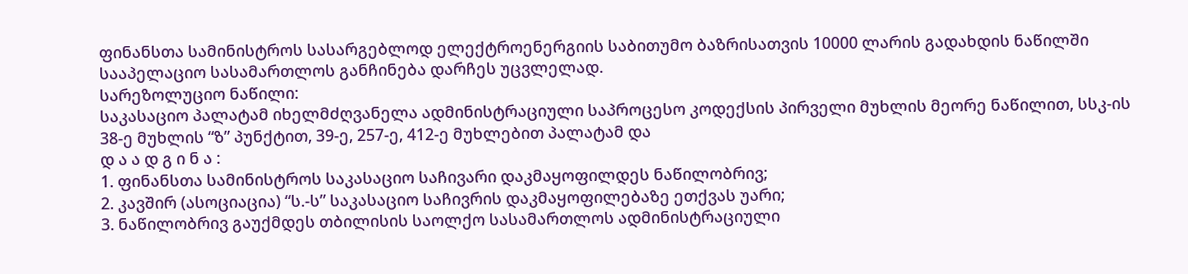ფინანსთა სამინისტროს სასარგებლოდ ელექტროენერგიის საბითუმო ბაზრისათვის 10000 ლარის გადახდის ნაწილში სააპელაციო სასამართლოს განჩინება დარჩეს უცვლელად.
სარეზოლუციო ნაწილი:
საკასაციო პალატამ იხელმძღვანელა ადმინისტრაციული საპროცესო კოდექსის პირველი მუხლის მეორე ნაწილით, სსკ-ის 38-ე მუხლის “ზ” პუნქტით, 39-ე, 257-ე, 412-ე მუხლებით პალატამ და
დ ა ა დ გ ი ნ ა :
1. ფინანსთა სამინისტროს საკასაციო საჩივარი დაკმაყოფილდეს ნაწილობრივ;
2. კავშირ (ასოციაცია) “ს.-ს” საკასაციო საჩივრის დაკმაყოფილებაზე ეთქვას უარი;
3. ნაწილობრივ გაუქმდეს თბილისის საოლქო სასამართლოს ადმინისტრაციული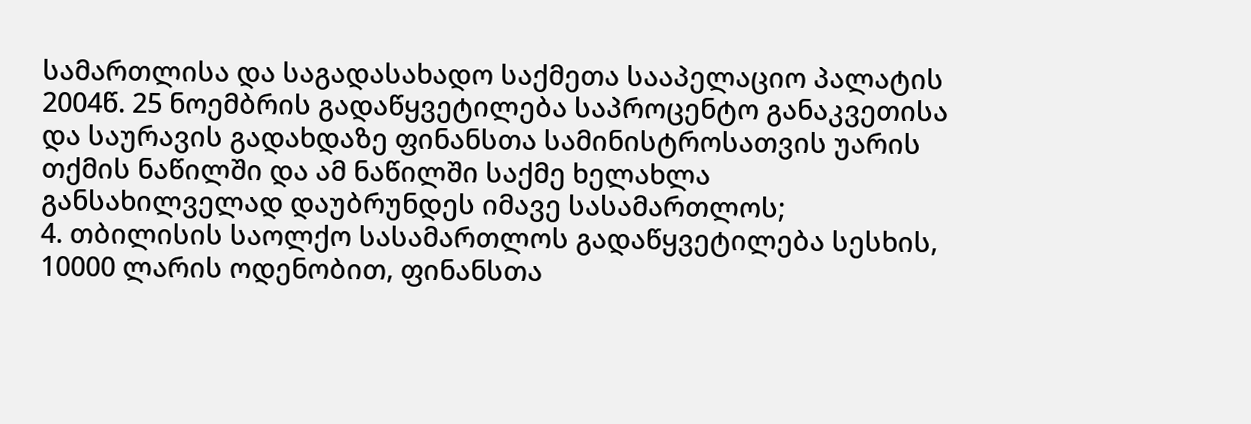სამართლისა და საგადასახადო საქმეთა სააპელაციო პალატის 2004წ. 25 ნოემბრის გადაწყვეტილება საპროცენტო განაკვეთისა და საურავის გადახდაზე ფინანსთა სამინისტროსათვის უარის თქმის ნაწილში და ამ ნაწილში საქმე ხელახლა განსახილველად დაუბრუნდეს იმავე სასამართლოს;
4. თბილისის საოლქო სასამართლოს გადაწყვეტილება სესხის, 10000 ლარის ოდენობით, ფინანსთა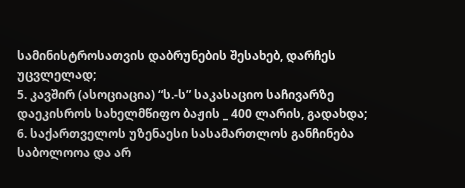სამინისტროსათვის დაბრუნების შესახებ, დარჩეს უცვლელად;
5. კავშირ (ასოციაცია) “ს.-ს” საკასაციო საჩივარზე დაეკისროს სახელმწიფო ბაჟის _ 400 ლარის, გადახდა;
6. საქართველოს უზენაესი სასამართლოს განჩინება საბოლოოა და არ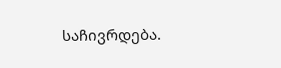საჩივრდება.